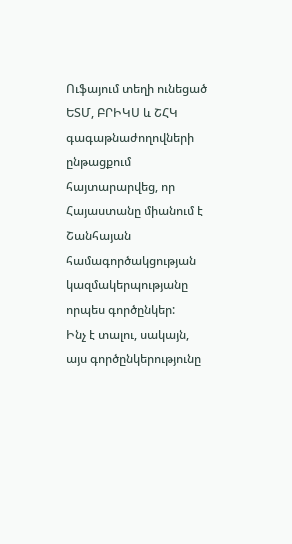Ուֆայում տեղի ունեցած ԵՏՄ, ԲՐԻԿՍ և ՇՀԿ գագաթնաժողովների ընթացքում հայտարարվեց, որ Հայաստանը միանում է Շանհայան համագործակցության կազմակերպությանը որպես գործընկեր:
Ինչ է տալու, սակայն, այս գործընկերությունը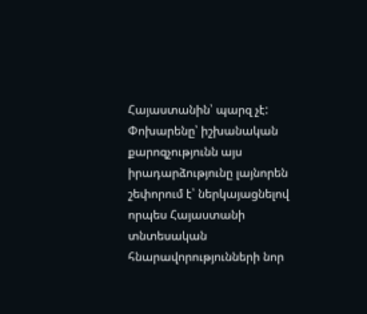Հայաստանին՝ պարզ չէ: Փոխարենը՝ իշխանական քարոզչությունն այս իրադարձությունը լայնորեն շեփորում է՝ ներկայացնելով որպես Հայաստանի տնտեսական հնարավորությունների նոր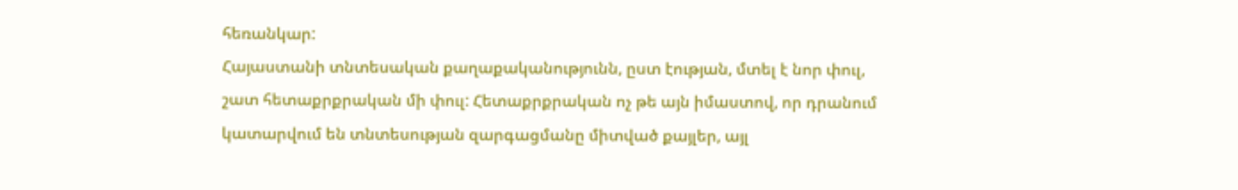հեռանկար:
Հայաստանի տնտեսական քաղաքականությունն, ըստ էության, մտել է նոր փուլ, շատ հետաքրքրական մի փուլ: Հետաքրքրական ոչ թե այն իմաստով, որ դրանում կատարվում են տնտեսության զարգացմանը միտված քայլեր, այլ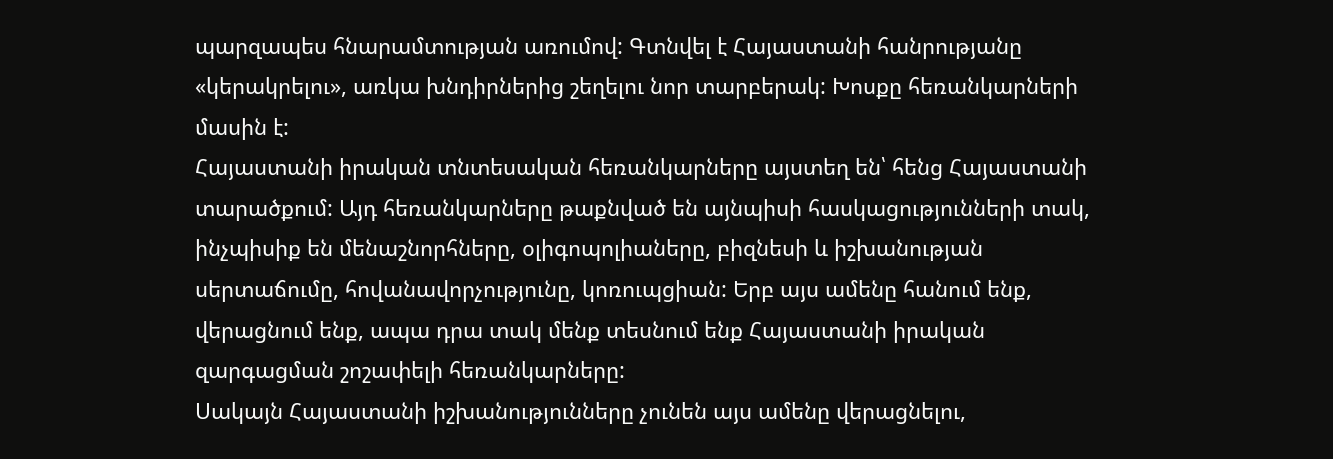պարզապես հնարամտության առումով: Գտնվել է Հայաստանի հանրությանը «կերակրելու», առկա խնդիրներից շեղելու նոր տարբերակ: Խոսքը հեռանկարների մասին է:
Հայաստանի իրական տնտեսական հեռանկարները այստեղ են՝ հենց Հայաստանի տարածքում: Այդ հեռանկարները թաքնված են այնպիսի հասկացությունների տակ, ինչպիսիք են մենաշնորհները, օլիգոպոլիաները, բիզնեսի և իշխանության սերտաճումը, հովանավորչությունը, կոռուպցիան: Երբ այս ամենը հանում ենք, վերացնում ենք, ապա դրա տակ մենք տեսնում ենք Հայաստանի իրական զարգացման շոշափելի հեռանկարները:
Սակայն Հայաստանի իշխանությունները չունեն այս ամենը վերացնելու,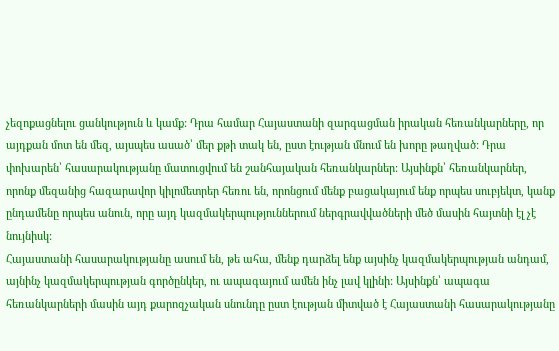չեզոքացնելու ցանկություն և կամք: Դրա համար Հայաստանի զարգացման իրական հեռանկարները, որ այդքան մոտ են մեզ, այսպես ասած՝ մեր քթի տակ են, ըստ էության մնում են խորը թաղված: Դրա փոխարեն՝ հասարակությանը մատուցվում են շանհայական հեռանկարներ: Այսինքն՝ հեռանկարներ, որոնք մեզանից հազարավոր կիլոմետրեր հեռու են, որոնցում մենք բացակայում ենք որպես սուբյեկտ, կանք ընդամենը որպես անուն, որը այդ կազմակերպություններում ներգրավվածների մեծ մասին հայտնի էլ չէ նույնիսկ:
Հայաստանի հասարակությանը ասում են, թե ահա, մենք դարձել ենք այսինչ կազմակերպության անդամ, այնինչ կազմակերպության գործընկեր, ու ապագայում ամեն ինչ լավ կլինի: Այսինքն՝ ապագա հեռանկարների մասին այդ քարոզչական սնունդը ըստ էության միտված է Հայաստանի հասարակությանը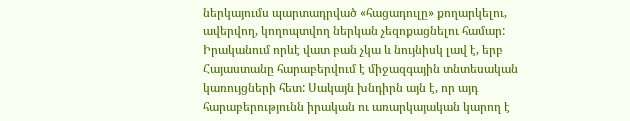ներկայումս պարտադրված «հացադուլը» քողարկելու, ավերվող, կողոպտվող ներկան չեզոքացնելու համար:
Իրականում որևէ վատ բան չկա և նույնիսկ լավ է, երբ Հայաստանը հարաբերվում է միջազգային տնտեսական կառույցների հետ: Սակայն խնդիրն այն է, որ այդ հարաբերությունն իրական ու առարկայական կարող է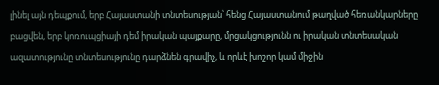լինել այն դեպքում, երբ Հայաստանի տնտեսության՝ հենց Հայաստանում թաղված հեռանկարները բացվեն, երբ կոռուպցիայի դեմ իրական պայքարը, մրցակցությունն ու իրական տնտեսական ազատությունը տնտեսությունը դարձնեն գրավիչ, և որևէ խոշոր կամ միջին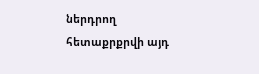ներդրող հետաքրքրվի այդ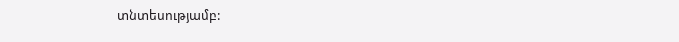տնտեսությամբ: